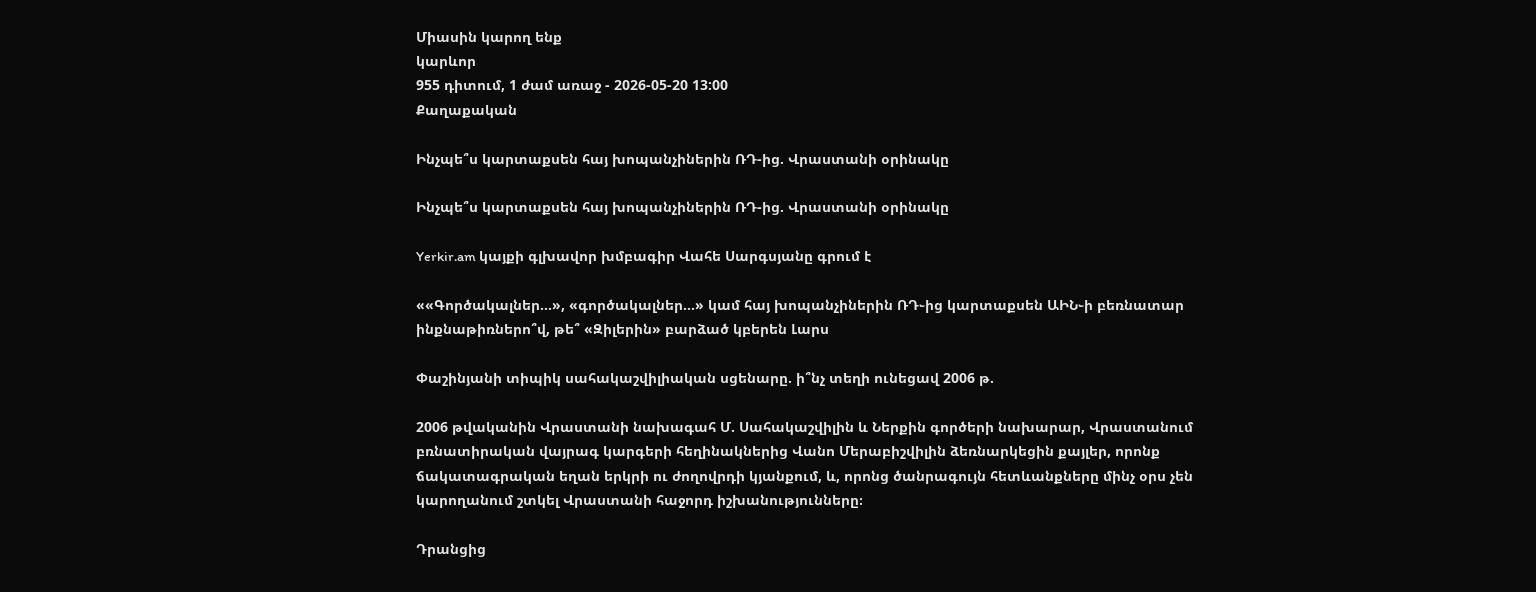Միասին կարող ենք
կարևոր
955 դիտում, 1 ժամ առաջ - 2026-05-20 13:00
Քաղաքական

Ինչպե՞ս կարտաքսեն հայ խոպանչիներին ՌԴ-ից. Վրաստանի օրինակը

Ինչպե՞ս կարտաքսեն հայ խոպանչիներին ՌԴ-ից. Վրաստանի օրինակը

Yerkir.am կայքի գլխավոր խմբագիր Վահե Սարգսյանը գրում է

««Գործակալներ...», «գործակալներ...» կամ հայ խոպանչիներին ՌԴ֊ից կարտաքսեն ԱԻՆ֊ի բեռնատար ինքնաթիռներո՞վ, թե՞ «Զիլերին» բարձած կբերեն Լարս

Փաշինյանի տիպիկ սահակաշվիլիական սցենարը. ի՞նչ տեղի ունեցավ 2006 թ.

2006 թվականին Վրաստանի նախագահ Մ. Սահակաշվիլին և Ներքին գործերի նախարար, Վրաստանում բռնատիրական վայրագ կարգերի հեղինակներից Վանո Մերաբիշվիլին ձեռնարկեցին քայլեր, որոնք ճակատագրական եղան երկրի ու ժողովրդի կյանքում, և, որոնց ծանրագույն հետևանքները մինչ օրս չեն կարողանում շտկել Վրաստանի հաջորդ իշխանությունները։

Դրանցից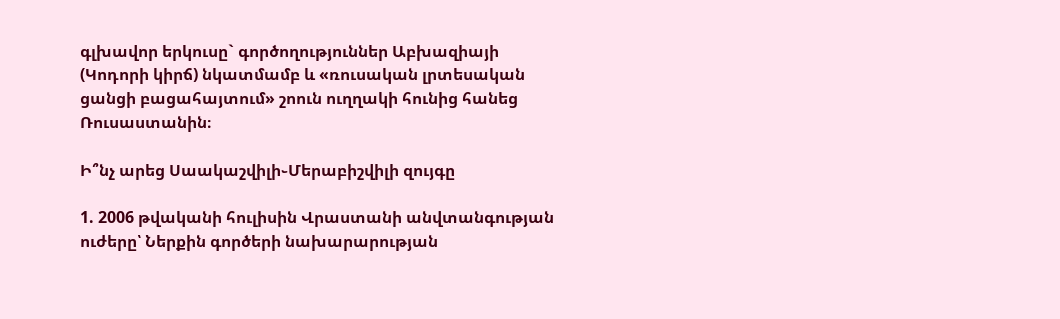գլխավոր երկուսը` գործողություններ Աբխազիայի (Կոդորի կիրճ) նկատմամբ և «ռուսական լրտեսական ցանցի բացահայտում» շոուն ուղղակի հունից հանեց Ռուսաստանին։

Ի՞նչ արեց Սաակաշվիլի֊Մերաբիշվիլի զույգը

1. 2006 թվականի հուլիսին Վրաստանի անվտանգության ուժերը՝ Ներքին գործերի նախարարության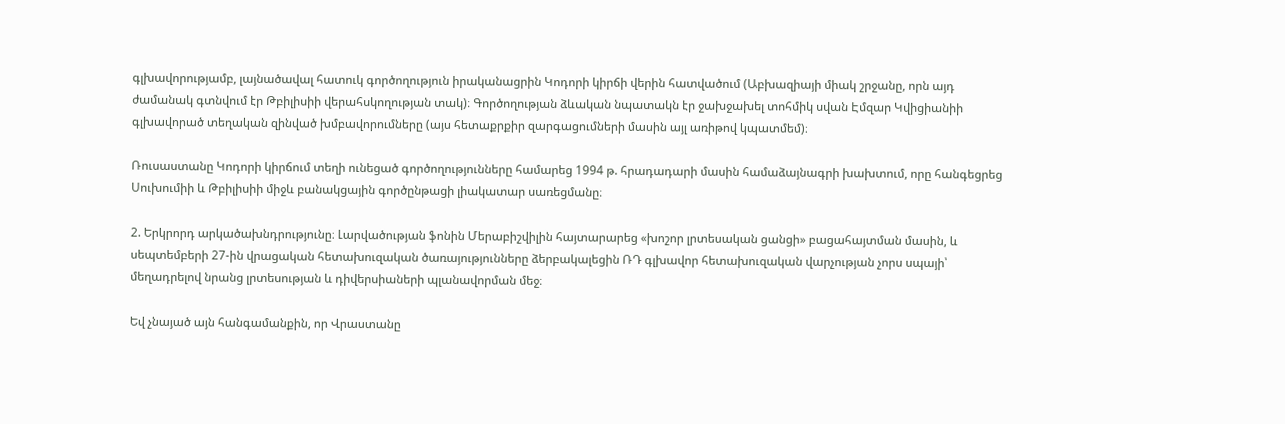գլխավորությամբ, լայնածավալ հատուկ գործողություն իրականացրին Կոդորի կիրճի վերին հատվածում (Աբխազիայի միակ շրջանը, որն այդ ժամանակ գտնվում էր Թբիլիսիի վերահսկողության տակ)։ Գործողության ձևական նպատակն էր ջախջախել տոհմիկ սվան Էմզար Կվիցիանիի գլխավորած տեղական զինված խմբավորումները (այս հետաքրքիր զարգացումների մասին այլ առիթով կպատմեմ)։

Ռուսաստանը Կոդորի կիրճում տեղի ունեցած գործողությունները համարեց 1994 թ. հրադադարի մասին համաձայնագրի խախտում, որը հանգեցրեց Սուխումիի և Թբիլիսիի միջև բանակցային գործընթացի լիակատար սառեցմանը։

2. Երկրորդ արկածախնդրությունը։ Լարվածության ֆոնին Մերաբիշվիլին հայտարարեց «խոշոր լրտեսական ցանցի» բացահայտման մասին, և սեպտեմբերի 27-ին վրացական հետախուզական ծառայությունները ձերբակալեցին ՌԴ գլխավոր հետախուզական վարչության չորս սպայի՝ մեղադրելով նրանց լրտեսության և դիվերսիաների պլանավորման մեջ։

Եվ չնայած այն հանգամանքին, որ Վրաստանը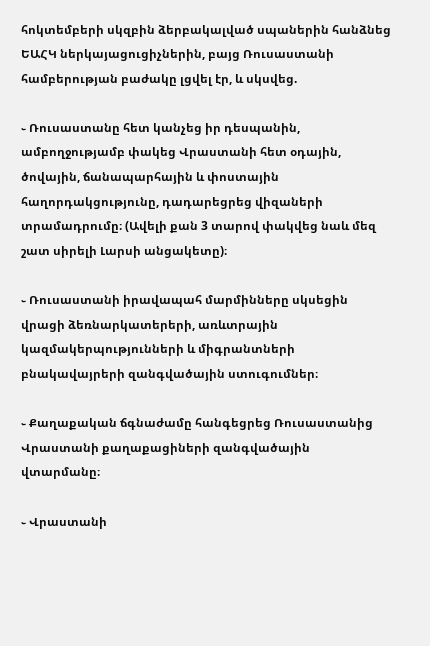հոկտեմբերի սկզբին ձերբակալված սպաներին հանձնեց ԵԱՀԿ ներկայացուցիչներին, բայց Ռուսաստանի համբերության բաժակը լցվել էր, և սկսվեց.

֊ Ռուսաստանը հետ կանչեց իր դեսպանին, ամբողջությամբ փակեց Վրաստանի հետ օդային, ծովային, ճանապարհային և փոստային հաղորդակցությունը, դադարեցրեց վիզաների տրամադրումը։ (Ավելի քան 3 տարով փակվեց նաև մեզ շատ սիրելի Լարսի անցակետը)։

֊ Ռուսաստանի իրավապահ մարմինները սկսեցին վրացի ձեռնարկատերերի, առևտրային կազմակերպությունների և միգրանտների բնակավայրերի զանգվածային ստուգումներ։

֊ Քաղաքական ճգնաժամը հանգեցրեց Ռուսաստանից Վրաստանի քաղաքացիների զանգվածային վտարմանը։

֊ Վրաստանի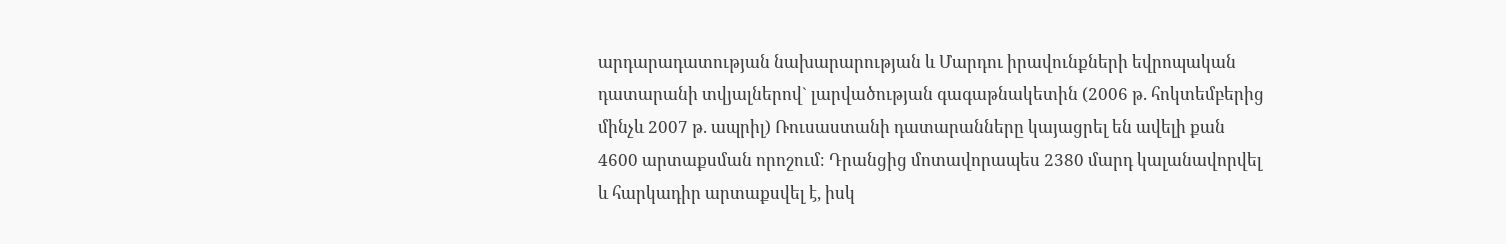արդարադատության նախարարության և Մարդու իրավունքների եվրոպական դատարանի տվյալներով` լարվածության գագաթնակետին (2006 թ. հոկտեմբերից մինչև 2007 թ. ապրիլ) Ռուսաստանի դատարանները կայացրել են ավելի քան 4600 արտաքսման որոշում։ Դրանցից մոտավորապես 2380 մարդ կալանավորվել և հարկադիր արտաքսվել է, իսկ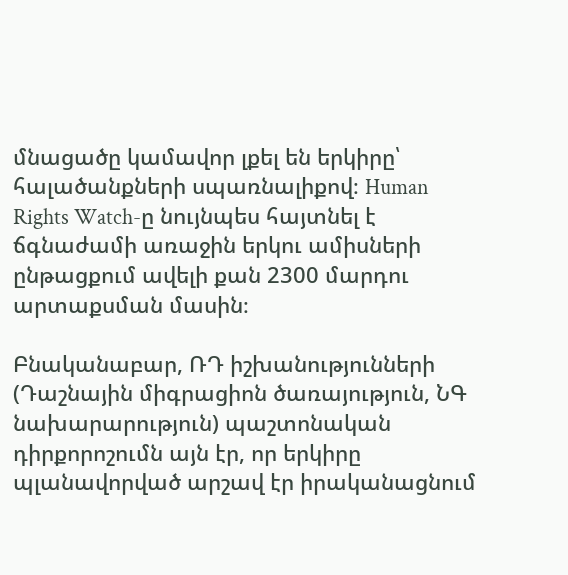մնացածը կամավոր լքել են երկիրը՝ հալածանքների սպառնալիքով։ Human Rights Watch-ը նույնպես հայտնել է ճգնաժամի առաջին երկու ամիսների ընթացքում ավելի քան 2300 մարդու արտաքսման մասին։

Բնականաբար, ՌԴ իշխանությունների (Դաշնային միգրացիոն ծառայություն, ՆԳ նախարարություն) պաշտոնական դիրքորոշումն այն էր, որ երկիրը պլանավորված արշավ էր իրականացնում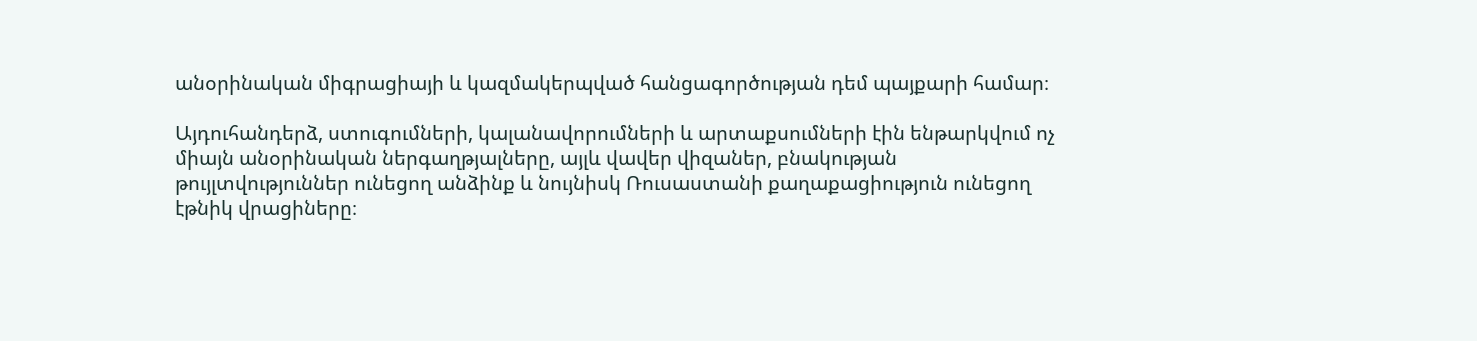անօրինական միգրացիայի և կազմակերպված հանցագործության դեմ պայքարի համար։

Այդուհանդերձ, ստուգումների, կալանավորումների և արտաքսումների էին ենթարկվում ոչ միայն անօրինական ներգաղթյալները, այլև վավեր վիզաներ, բնակության թույլտվություններ ունեցող անձինք և նույնիսկ Ռուսաստանի քաղաքացիություն ունեցող էթնիկ վրացիները։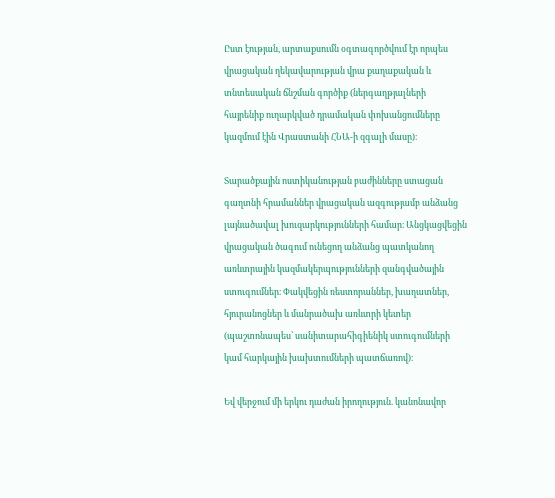Ըստ էության, արտաքսումն օգտագործվում էր որպես վրացական ղեկավարության վրա քաղաքական և տնտեսական ճնշման գործիք (ներգաղթյալների հայրենիք ուղարկված դրամական փոխանցումները կազմում էին Վրաստանի ՀՆԱ-ի զգալի մասը)։

Տարածքային ոստիկանության բաժինները ստացան գաղտնի հրամաններ վրացական ազգությամբ անձանց լայնածավալ խուզարկությունների համար։ Անցկացվեցին վրացական ծագում ունեցող անձանց պատկանող առևտրային կազմակերպությունների զանգվածային ստուգումներ։ Փակվեցին ռեստորաններ, խաղատներ, հյուրանոցներ և մանրածախ առևտրի կետեր (պաշտոնապես՝ սանիտարահիգիենիկ ստուգումների կամ հարկային խախտումների պատճառով)։

Եվ վերջում մի երկու դաժան իրողություն. կանոնավոր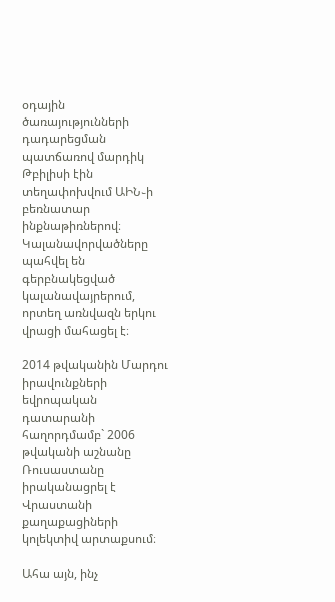օդային ծառայությունների դադարեցման պատճառով մարդիկ Թբիլիսի էին տեղափոխվում ԱԻՆ֊ի բեռնատար ինքնաթիռներով։ Կալանավորվածները պահվել են գերբնակեցված կալանավայրերում, որտեղ առնվազն երկու վրացի մահացել է։

2014 թվականին Մարդու իրավունքների եվրոպական դատարանի հաղորդմամբ` 2006 թվականի աշնանը Ռուսաստանը իրականացրել է Վրաստանի քաղաքացիների կոլեկտիվ արտաքսում։

Ահա այն, ինչ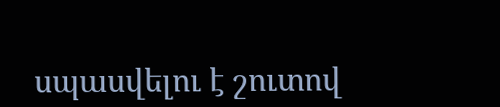սպասվելու է շուտով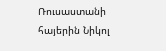Ռուսաստանի հայերին Նիկոլ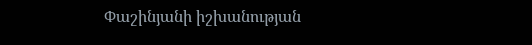Փաշինյանի իշխանության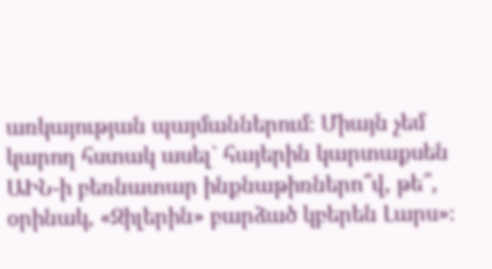առկայության պայմաններում։ Միայն չեմ կարող հստակ ասել` հայերին կարտաքսեն ԱԻՆ-ի բեռնատար ինքնաթիռներո՞վ, թե՞, օրինակ, «Զիլերին» բարձած կբերեն Լարս»։